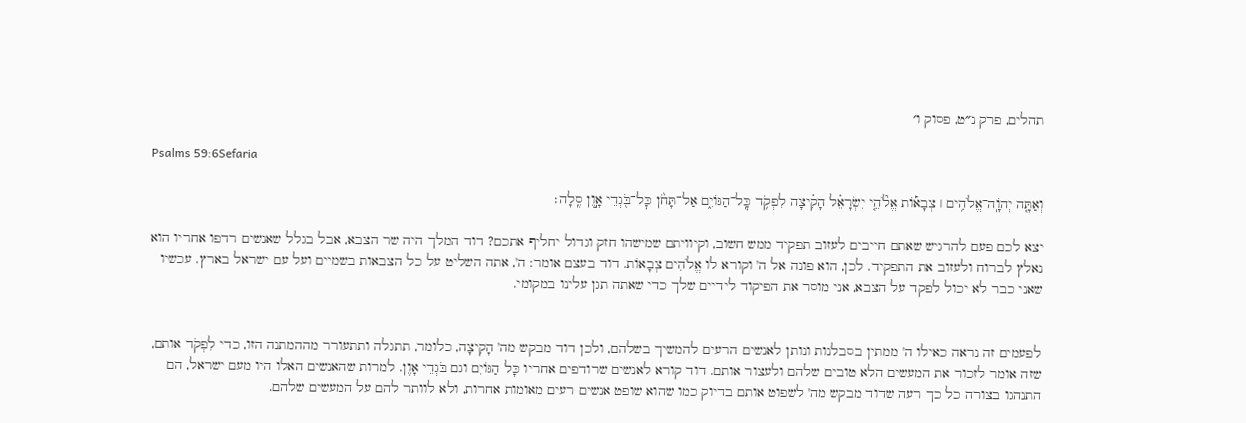תהלים, פרק נ״ט, פסוק ו׳

Psalms 59:6Sefaria

וְאַתָּ֤ה יְהֹוָֽה־אֱלֹהִ֥ים ׀ צְבָא֡וֹת אֱלֹ֘הֵ֤י יִשְׂרָאֵ֗ל הָקִ֗יצָה לִפְקֹ֥ד כׇּֽל־הַגּוֹיִ֑ם אַל־תָּחֹ֨ן כׇּל־בֹּ֖גְדֵי אָ֣וֶן סֶֽלָה׃

יצא לכם פעם להרגיש שאתם חייבים לעזוב תפקיד ממש חשוב, וקיוויתם שמישהו חזק וגדול יחליף אתכם? דוד המלך היה שר הצבא, אבל בגלל שאנשים רדפו אחריו הוא נאלץ לברוח ולעזוב את התפקיד. לכן, הוא פונה אל ה' וקורא לו אֱלֹהִים צְבָאוֹת. דוד בעצם אומר: ה', אתה השליט על כל הצבאות בשמיים ועל עם ישראל בארץ. עכשיו שאני כבר לא יכול לפקד על הצבא, אני מוסר את הפיקוד לידיים שלך כדי שאתה תגן עלינו במקומי.


לפעמים זה נראה כאילו ה' ממתין בסבלנות ונותן לאנשים הרעים להמשיך בשלהם, ולכן דוד מבקש מה' הָקִיצָה, כלומר, תתגלה ותתעורר מההמתנה הזו, כדי לִפְקֹד אותם, שזה אומר לזכור את המעשים הלא טובים שלהם ולעצור אותם. דוד קורא לאנשים שרודפים אחריו כָּל הַגּוֹיִם וגם בֹּגְדֵי אָוֶן. למרות שהאנשים האלו היו מעם ישראל, הם התנהגו בצורה כל כך רעה שדוד מבקש מה' לשפוט אותם בדיוק כמו שהוא שופט אנשים רעים מאומות אחרות, ולא לוותר להם על המעשים שלהם.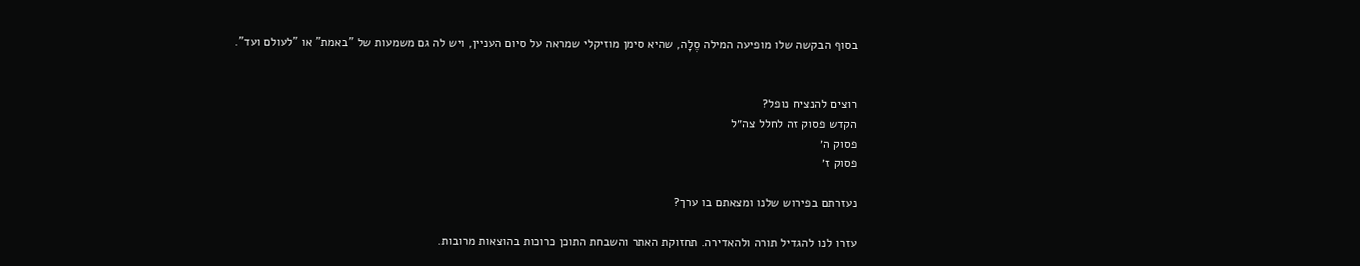בסוף הבקשה שלו מופיעה המילה סֶלָה, שהיא סימן מוזיקלי שמראה על סיום העניין, ויש לה גם משמעות של "באמת" או "לעולם ועד".


רוצים להנציח נופל?
הקדש פסוק זה לחלל צה״ל
פסוק ה׳
פסוק ז׳

נעזרתם בפירוש שלנו ומצאתם בו ערך?

עזרו לנו להגדיל תורה ולהאדירה. תחזוקת האתר והשבחת התוכן כרוכות בהוצאות מרובות.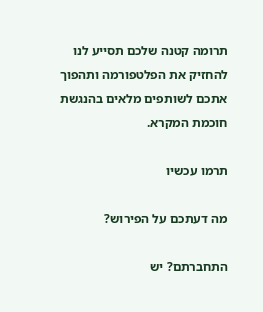תרומה קטנה שלכם תסייע לנו להחזיק את הפלטפורמה ותהפוך אתכם לשותפים מלאים בהנגשת חוכמת המקרא.

תרמו עכשיו

מה דעתכם על הפירוש?

התחברתם? יש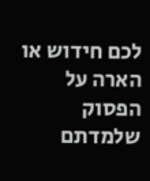לכם חידוש או הארה על הפסוק שלמדתם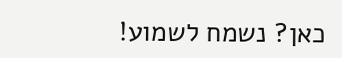כאן? נשמח לשמוע!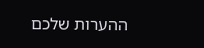ההערות שלכם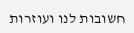חשובות לנו ועוזרות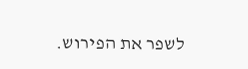לשפר את הפירוש.